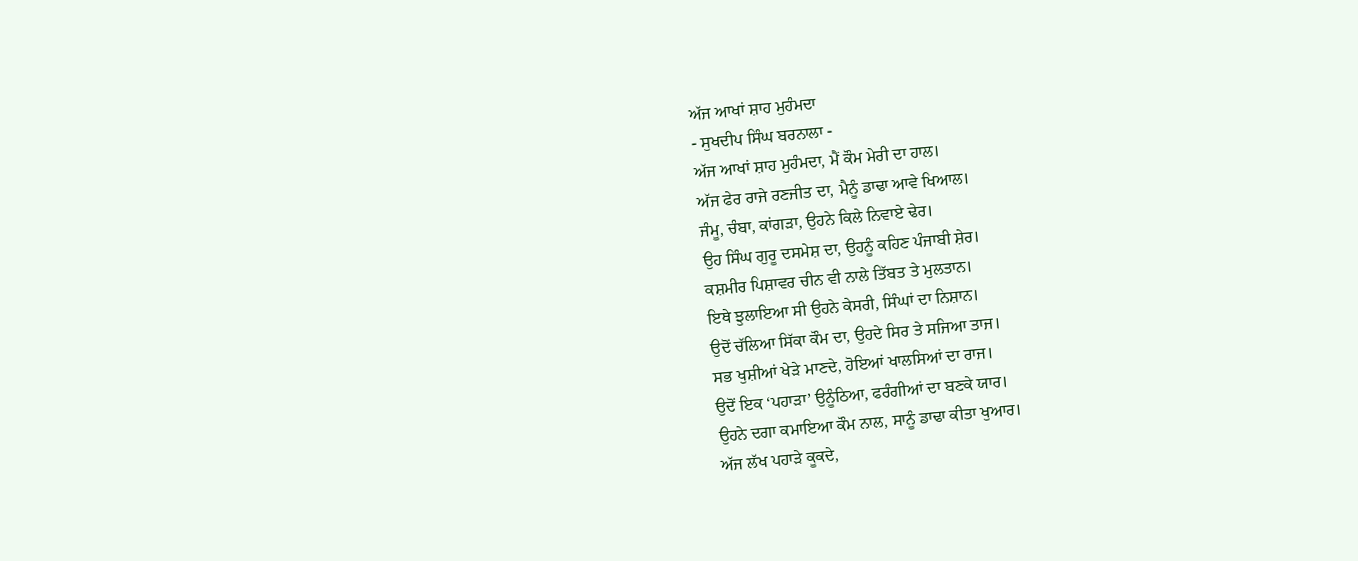ਅੱਜ ਆਖਾਂ ਸ਼ਾਹ ਮੁਹੰਮਦਾ
- ਸੁਖਦੀਪ ਸਿੰਘ ਬਰਨਾਲਾ -
ਅੱਜ ਆਖਾਂ ਸ਼ਾਹ ਮੁਹੰਮਦਾ, ਮੈਂ ਕੌਮ ਮੇਰੀ ਦਾ ਹਾਲ।
ਅੱਜ ਫੇਰ ਰਾਜੇ ਰਣਜੀਤ ਦਾ, ਮੈਨੂੰ ਡਾਢਾ ਆਵੇ ਖਿਆਲ।
ਜੰਮੂ, ਚੰਬਾ, ਕਾਂਗੜਾ, ਉਹਨੇ ਕਿਲੇ ਨਿਵਾਏ ਢੇਰ।
ਉਹ ਸਿੰਘ ਗੁਰੂ ਦਸਮੇਸ਼ ਦਾ, ਉਹਨੂੰ ਕਹਿਣ ਪੰਜਾਬੀ ਸ਼ੇਰ।
ਕਸ਼ਮੀਰ ਪਿਸ਼ਾਵਰ ਚੀਨ ਵੀ ਨਾਲੇ ਤਿੱਬਤ ਤੇ ਮੁਲਤਾਨ।
ਇਥੇ ਝੁਲਾਇਆ ਸੀ ਉਹਨੇ ਕੇਸਰੀ, ਸਿੰਘਾਂ ਦਾ ਨਿਸ਼ਾਨ।
ਉਦੋਂ ਚੱਲਿਆ ਸਿੱਕਾ ਕੌਮ ਦਾ, ਉਹਦੇ ਸਿਰ ਤੇ ਸਜਿਆ ਤਾਜ।
ਸਭ ਖੁਸ਼ੀਆਂ ਖੇੜੇ ਮਾਣਦੇ, ਹੋਇਆਂ ਖਾਲਸਿਆਂ ਦਾ ਰਾਜ।
ਉਦੋਂ ਇਕ ‘ਪਹਾੜਾ’ ਉਨੂੰਠਿਆ, ਫਰੰਗੀਆਂ ਦਾ ਬਣਕੇ ਯਾਰ।
ਉਹਨੇ ਦਗਾ ਕਮਾਇਆ ਕੌਮ ਨਾਲ, ਸਾਨੂੰ ਡਾਢਾ ਕੀਤਾ ਖੁਆਰ।
ਅੱਜ ਲੱਖ ਪਹਾੜੇ ਕੂਕਦੇ,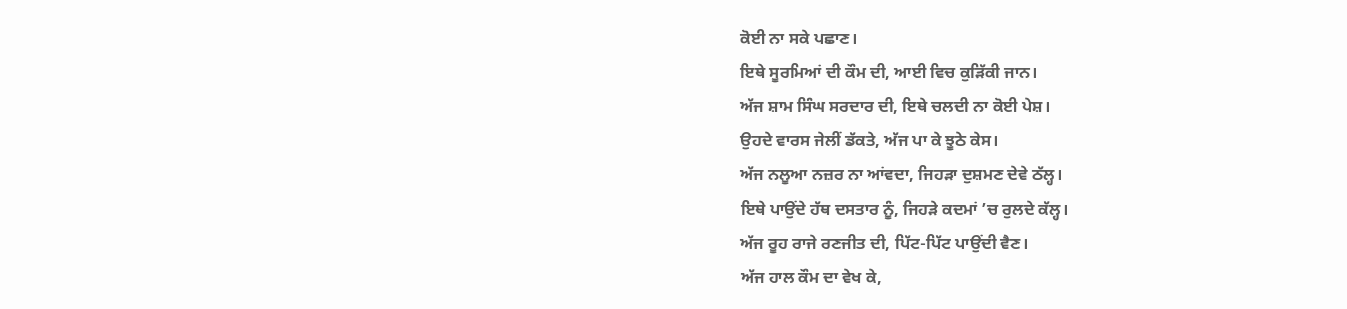ਕੋਈ ਨਾ ਸਕੇ ਪਛਾਣ।
ਇਥੇ ਸੂਰਮਿਆਂ ਦੀ ਕੌਮ ਦੀ, ਆਈ ਵਿਚ ਕੁੜਿੱਕੀ ਜਾਨ।
ਅੱਜ ਸ਼ਾਮ ਸਿੰਘ ਸਰਦਾਰ ਦੀ, ਇਥੇ ਚਲਦੀ ਨਾ ਕੋਈ ਪੇਸ਼।
ਉਹਦੇ ਵਾਰਸ ਜੇਲੀਂ ਡੱਕਤੇ, ਅੱਜ ਪਾ ਕੇ ਝੂਠੇ ਕੇਸ।
ਅੱਜ ਨਲੂਆ ਨਜ਼ਰ ਨਾ ਆਂਵਦਾ, ਜਿਹੜਾ ਦੁਸ਼ਮਣ ਦੇਵੇ ਠੱਲ੍ਹ।
ਇਥੇ ਪਾਉਂਦੇ ਹੱਥ ਦਸਤਾਰ ਨੂੰ, ਜਿਹੜੇ ਕਦਮਾਂ ’ਚ ਰੁਲਦੇ ਕੱਲ੍ਹ।
ਅੱਜ ਰੂਹ ਰਾਜੇ ਰਣਜੀਤ ਦੀ, ਪਿੱਟ-ਪਿੱਟ ਪਾਉਂਦੀ ਵੈਣ।
ਅੱਜ ਹਾਲ ਕੌਮ ਦਾ ਵੇਖ ਕੇ,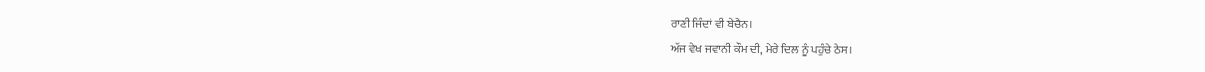ਰਾਣੀ ਜਿੰਦਾਂ ਵੀ ਬੇਚੈਨ।
ਅੱਜ ਵੇਖ ਜਵਾਨੀ ਕੌਮ ਦੀ, ਮੇਰੇ ਦਿਲ ਨੂੰ ਪਹੁੰਚੇ ਠੇਸ।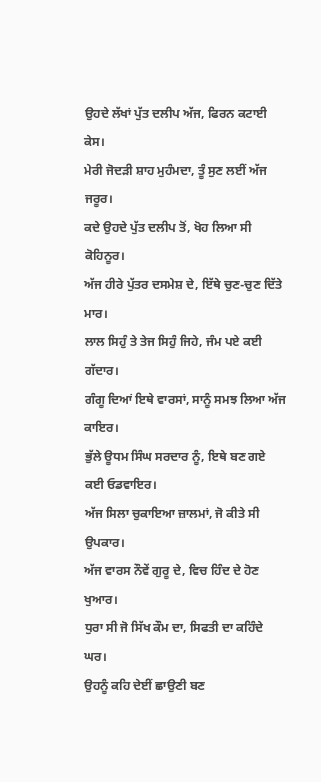ਉਹਦੇ ਲੱਖਾਂ ਪੁੱਤ ਦਲੀਪ ਅੱਜ, ਫਿਰਨ ਕਟਾਈ ਕੇਸ।
ਮੇਰੀ ਜੋਦੜੀ ਸ਼ਾਹ ਮੁਹੰਮਦਾ, ਤੂੰ ਸੁਣ ਲਈਂ ਅੱਜ ਜਰੂਰ।
ਕਦੇ ਉਹਦੇ ਪੁੱਤ ਦਲੀਪ ਤੋਂ, ਖੋਹ ਲਿਆ ਸੀ ਕੋਹਿਨੂਰ।
ਅੱਜ ਹੀਰੇ ਪੁੱਤਰ ਦਸਮੇਸ਼ ਦੇ, ਇੱਥੇ ਚੁਣ-ਚੁਣ ਦਿੱਤੇ ਮਾਰ।
ਲਾਲ ਸਿਹੁੰ ਤੇ ਤੇਜ ਸਿਹੁੰ ਜਿਹੇ, ਜੰਮ ਪਏ ਕਈ ਗੱਦਾਰ।
ਗੰਗੂ ਦਿਆਂ ਇਥੇ ਵਾਰਸਾਂ, ਸਾਨੂੰ ਸਮਝ ਲਿਆ ਅੱਜ ਕਾਇਰ।
ਭੁੱਲੇ ਊਧਮ ਸਿੰਘ ਸਰਦਾਰ ਨੂੰ, ਇਥੇ ਬਣ ਗਏ ਕਈ ਓਡਵਾਇਰ।
ਅੱਜ ਸਿਲਾ ਚੁਕਾਇਆ ਜ਼ਾਲਮਾਂ, ਜੋ ਕੀਤੇ ਸੀ ਉਪਕਾਰ।
ਅੱਜ ਵਾਰਸ ਨੌਵੇਂ ਗੁਰੂ ਦੇ, ਵਿਚ ਹਿੰਦ ਦੇ ਹੋਣ ਖੁਆਰ।
ਧੁਰਾ ਸੀ ਜੋ ਸਿੱਖ ਕੌਮ ਦਾ, ਸਿਫਤੀ ਦਾ ਕਹਿੰਦੇ ਘਰ।
ਉਹਨੂੰ ਕਹਿ ਦੇਈਂ ਛਾਉਣੀ ਬਣ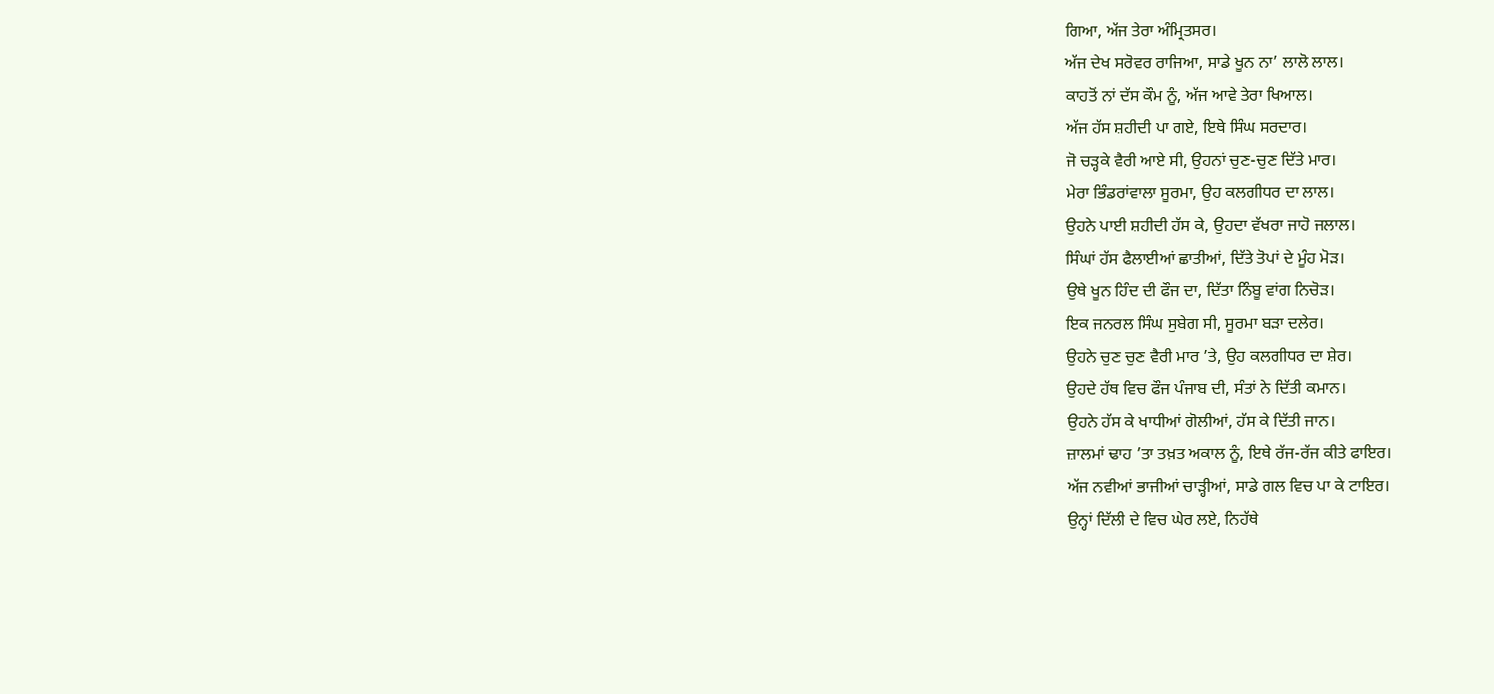ਗਿਆ, ਅੱਜ ਤੇਰਾ ਅੰਮ੍ਰਿਤਸਰ।
ਅੱਜ ਦੇਖ ਸਰੋਵਰ ਰਾਜਿਆ, ਸਾਡੇ ਖੂਨ ਨਾ’ ਲਾਲੋ ਲਾਲ।
ਕਾਹਤੋਂ ਨਾਂ ਦੱਸ ਕੌਮ ਨੂੰ, ਅੱਜ ਆਵੇ ਤੇਰਾ ਖਿਆਲ।
ਅੱਜ ਹੱਸ ਸ਼ਹੀਦੀ ਪਾ ਗਏ, ਇਥੇ ਸਿੰਘ ਸਰਦਾਰ।
ਜੋ ਚੜ੍ਹਕੇ ਵੈਰੀ ਆਏ ਸੀ, ਉਹਨਾਂ ਚੁਣ-ਚੁਣ ਦਿੱਤੇ ਮਾਰ।
ਮੇਰਾ ਭਿੰਡਰਾਂਵਾਲਾ ਸੂਰਮਾ, ਉਹ ਕਲਗੀਧਰ ਦਾ ਲਾਲ।
ਉਹਨੇ ਪਾਈ ਸ਼ਹੀਦੀ ਹੱਸ ਕੇ, ਉਹਦਾ ਵੱਖਰਾ ਜਾਹੋ ਜਲਾਲ।
ਸਿੰਘਾਂ ਹੱਸ ਫੈਲਾਈਆਂ ਛਾਤੀਆਂ, ਦਿੱਤੇ ਤੋਪਾਂ ਦੇ ਮੂੰਹ ਮੋੜ।
ਉਥੇ ਖੂਨ ਹਿੰਦ ਦੀ ਫੌਜ ਦਾ, ਦਿੱਤਾ ਨਿੰਬੂ ਵਾਂਗ ਨਿਚੋੜ।
ਇਕ ਜਨਰਲ ਸਿੰਘ ਸੁਬੇਗ ਸੀ, ਸੂਰਮਾ ਬੜਾ ਦਲੇਰ।
ਉਹਨੇ ਚੁਣ ਚੁਣ ਵੈਰੀ ਮਾਰ ’ਤੇ, ਉਹ ਕਲਗੀਧਰ ਦਾ ਸ਼ੇਰ।
ਉਹਦੇ ਹੱਥ ਵਿਚ ਫੌਜ ਪੰਜਾਬ ਦੀ, ਸੰਤਾਂ ਨੇ ਦਿੱਤੀ ਕਮਾਨ।
ਉਹਨੇ ਹੱਸ ਕੇ ਖਾਧੀਆਂ ਗੋਲੀਆਂ, ਹੱਸ ਕੇ ਦਿੱਤੀ ਜਾਨ।
ਜ਼ਾਲਮਾਂ ਢਾਹ ’ਤਾ ਤਖ਼ਤ ਅਕਾਲ ਨੂੰ, ਇਥੇ ਰੱਜ-ਰੱਜ ਕੀਤੇ ਫਾਇਰ।
ਅੱਜ ਨਵੀਆਂ ਭਾਜੀਆਂ ਚਾੜ੍ਹੀਆਂ, ਸਾਡੇ ਗਲ ਵਿਚ ਪਾ ਕੇ ਟਾਇਰ।
ਉਨ੍ਹਾਂ ਦਿੱਲੀ ਦੇ ਵਿਚ ਘੇਰ ਲਏ, ਨਿਹੱਥੇ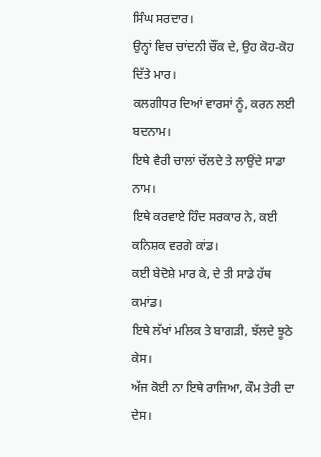ਸਿੰਘ ਸਰਦਾਰ।
ਉਨ੍ਹਾਂ ਵਿਚ ਚਾਂਦਨੀ ਚੌਂਕ ਦੇ, ਉਹ ਕੋਹ-ਕੋਹ ਦਿੱਤੇ ਮਾਰ।
ਕਲਗੀਧਰ ਦਿਆਂ ਵਾਰਸਾਂ ਨੂੰ, ਕਰਨ ਲਈ ਬਦਨਾਮ।
ਇਥੇ ਵੈਰੀ ਚਾਲਾਂ ਚੱਲਦੇ ਤੇ ਲਾਉਂਦੇ ਸਾਡਾ ਨਾਮ।
ਇਥੇ ਕਰਵਾਏ ਹਿੰਦ ਸਰਕਾਰ ਨੇ, ਕਈ ਕਨਿਸ਼ਕ ਵਰਗੇ ਕਾਂਡ।
ਕਈ ਬੇਦੋਸ਼ੇ ਮਾਰ ਕੇ, ਦੇ ਤੀ ਸਾਡੇ ਹੱਥ ਕਮਾਂਡ।
ਇਥੇ ਲੱਖਾਂ ਮਲਿਕ ਤੇ ਬਾਗੜੀ, ਝੱਲਦੇ ਝੂਠੇ ਕੇਸ।
ਅੱਜ ਕੋਈ ਨਾ ਇਥੇ ਰਾਜਿਆ, ਕੌਮ ਤੇਰੀ ਦਾ ਦੇਸ।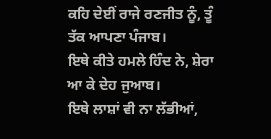ਕਹਿ ਦੇਈਂ ਰਾਜੇ ਰਣਜੀਤ ਨੂੰ, ਤੂੰ ਤੱਕ ਆਪਣਾ ਪੰਜਾਬ।
ਇਥੇ ਕੀਤੇ ਹਮਲੇ ਹਿੰਦ ਨੇ, ਸ਼ੇਰਾ ਆ ਕੇ ਦੇਹ ਜੁਆਬ।
ਇਥੇ ਲਾਸ਼ਾਂ ਵੀ ਨਾ ਲੱਭੀਆਂ,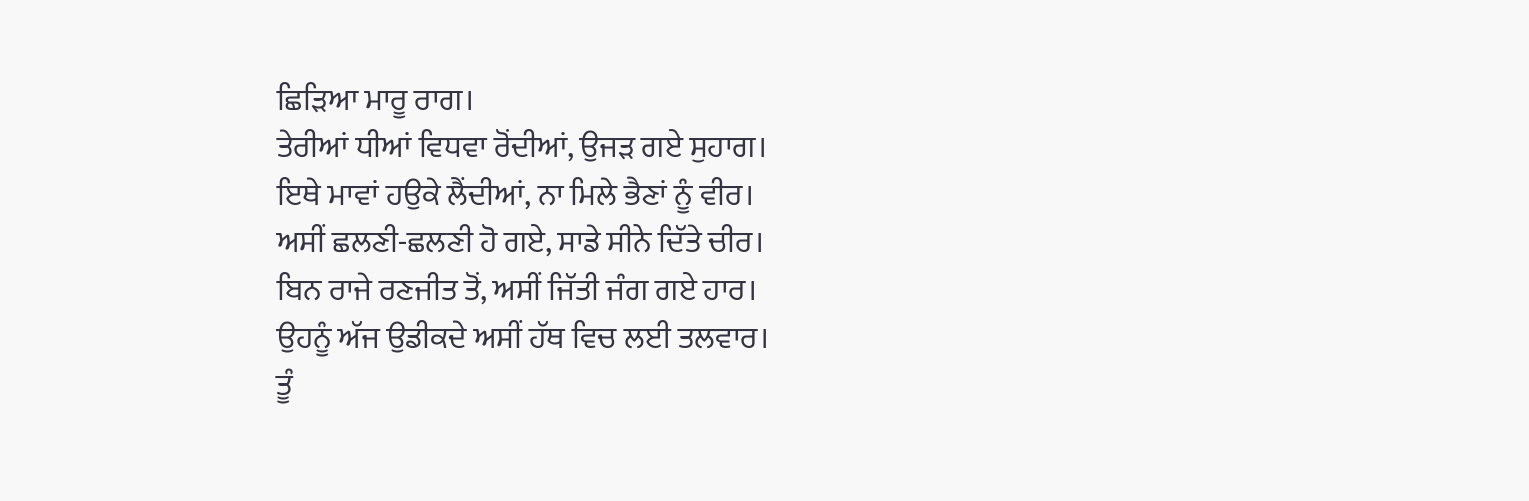ਛਿੜਿਆ ਮਾਰੂ ਰਾਗ।
ਤੇਰੀਆਂ ਧੀਆਂ ਵਿਧਵਾ ਰੋਂਦੀਆਂ, ਉਜੜ ਗਏ ਸੁਹਾਗ।
ਇਥੇ ਮਾਵਾਂ ਹਉਕੇ ਲੈਂਦੀਆਂ, ਨਾ ਮਿਲੇ ਭੈਣਾਂ ਨੂੰ ਵੀਰ।
ਅਸੀਂ ਛਲਣੀ-ਛਲਣੀ ਹੋ ਗਏ, ਸਾਡੇ ਸੀਨੇ ਦਿੱਤੇ ਚੀਰ।
ਬਿਨ ਰਾਜੇ ਰਣਜੀਤ ਤੋਂ, ਅਸੀਂ ਜਿੱਤੀ ਜੰਗ ਗਏ ਹਾਰ।
ਉਹਨੂੰ ਅੱਜ ਉਡੀਕਦੇ ਅਸੀਂ ਹੱਥ ਵਿਚ ਲਈ ਤਲਵਾਰ।
ਤੂੰ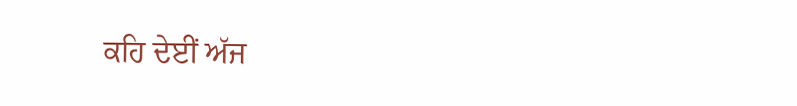ਕਹਿ ਦੇਈਂ ਅੱਜ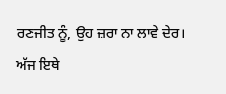ਰਣਜੀਤ ਨੂੰ, ਉਹ ਜ਼ਰਾ ਨਾ ਲਾਵੇ ਦੇਰ।
ਅੱਜ ਇਥੇ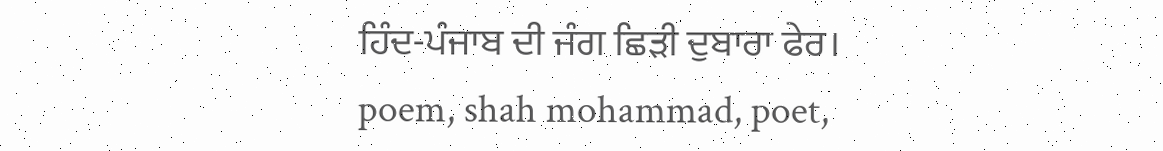ਹਿੰਦ-ਪੰਜਾਬ ਦੀ ਜੰਗ ਛਿੜੀ ਦੁਬਾਰਾ ਫੇਰ।
poem, shah mohammad, poet,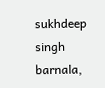sukhdeep singh barnala,